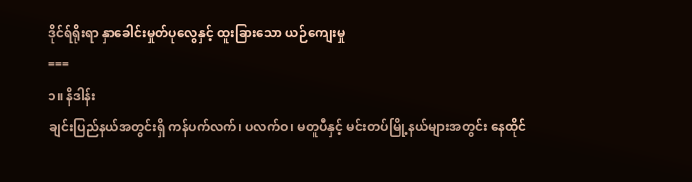ဒိုင်ရ်ရိုးရာ နှာခေါင်းမှုတ်ပုလွေနှင့် ထူးခြားသော ယဉ်ကျေးမှု
===
၁။ နိဒါန်း
ချင်းပြည်နယ်အတွင်းရှိ ကန်ပက်လက်၊ ပလက်ဝ၊ မတူပီနှင့် မင်းတပ်မြို့နယ်များအတွင်း နေထိုင်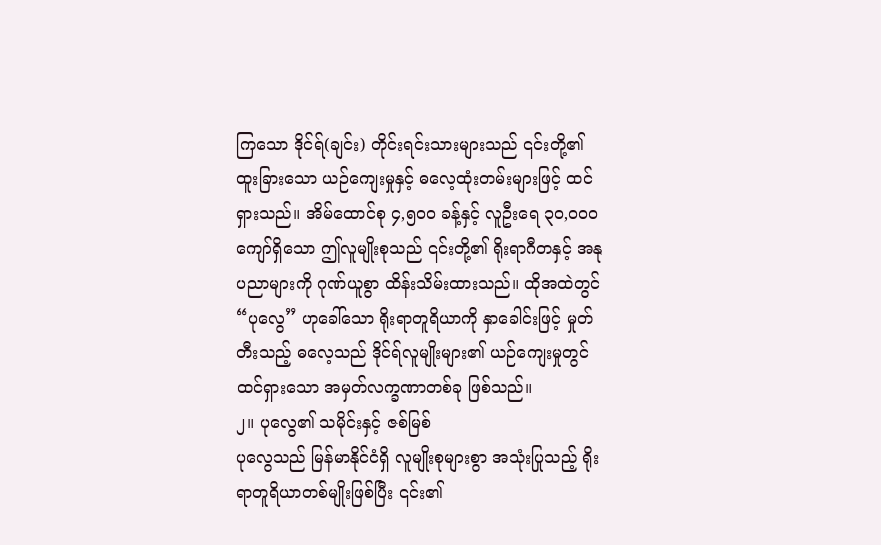ကြသော ဒိုင်ရ်(ချင်း) တိုင်းရင်းသားများသည် ၎င်းတို့၏ ထူးခြားသော ယဉ်ကျေးမှုနှင့် ဓလေ့ထုံးတမ်းများဖြင့် ထင်ရှားသည်။ အိမ်ထောင်စု ၄,၅၀၀ ခန့်နှင့် လူဦးရေ ၃၀,၀၀၀ ကျော်ရှိသော ဤလူမျိုးစုသည် ၎င်းတို့၏ ရိုးရာဂီတနှင့် အနုပညာများကို ဂုဏ်ယူစွာ ထိန်းသိမ်းထားသည်။ ထိုအထဲတွင် “ပုလွေ” ဟုခေါ်သော ရိုးရာတူရိယာကို နှာခေါင်းဖြင့် မှုတ်တီးသည့် ဓလေ့သည် ဒိုင်ရ်လူမျိုးများ၏ ယဉ်ကျေးမှုတွင် ထင်ရှားသော အမှတ်လက္ခဏာတစ်ခု ဖြစ်သည်။
၂။ ပုလွေ၏ သမိုင်းနှင့် ဇစ်မြစ်
ပုလွေသည် မြန်မာနိုင်ငံရှိ လူမျိုးစုများစွာ အသုံးပြုသည့် ရိုးရာတူရိယာတစ်မျိုးဖြစ်ပြီး ၎င်း၏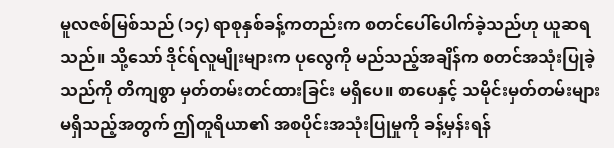မူလဇစ်မြစ်သည် (၁၄) ရာစုနှစ်ခန့်ကတည်းက စတင်ပေါ်ပေါက်ခဲ့သည်ဟု ယူဆရသည်။ သို့သော် ဒိုင်ရ်လူမျိုးများက ပုလွေကို မည်သည့်အချိန်က စတင်အသုံးပြုခဲ့သည်ကို တိကျစွာ မှတ်တမ်းတင်ထားခြင်း မရှိပေ။ စာပေနှင့် သမိုင်းမှတ်တမ်းများ မရှိသည့်အတွက် ဤတူရိယာ၏ အစပိုင်းအသုံးပြုမှုကို ခန့်မှန်းရန်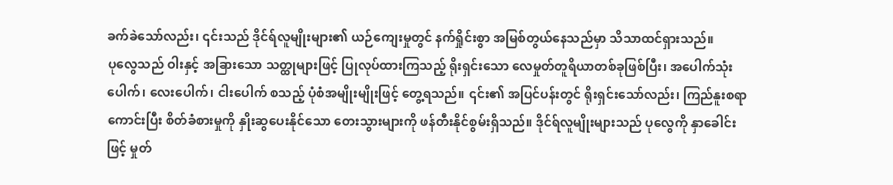ခက်ခဲသော်လည်း၊ ၎င်းသည် ဒိုင်ရ်လူမျိုးများ၏ ယဉ်ကျေးမှုတွင် နက်ရှိုင်းစွာ အမြစ်တွယ်နေသည်မှာ သိသာထင်ရှားသည်။
ပုလွေသည် ဝါးနှင့် အခြားသော သတ္ထုများဖြင့် ပြုလုပ်ထားကြသည့် ရိုးရှင်းသော လေမှုတ်တူရိယာတစ်ခုဖြစ်ပြီး၊ အပေါက်သုံးပေါက်၊ လေးပေါက်၊ ငါးပေါက် စသည့် ပုံစံအမျိုးမျိုးဖြင့် တွေ့ရသည်။ ၎င်း၏ အပြင်ပန်းတွင် ရိုးရှင်းသော်လည်း၊ ကြည်နူးစရာကောင်းပြီး စိတ်ခံစားမှုကို နှိုးဆွပေးနိုင်သော တေးသွားများကို ဖန်တီးနိုင်စွမ်းရှိသည်။ ဒိုင်ရ်လူမျိုးများသည် ပုလွေကို နှာခေါင်းဖြင့် မှုတ်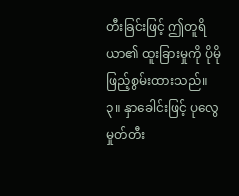တီးခြင်းဖြင့် ဤတူရိယာ၏ ထူးခြားမှုကို ပိုမိုဖြည့်စွမ်းထားသည်။
၃။ နှာခေါင်းဖြင့် ပုလွေမှုတ်တီး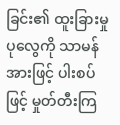ခြင်း၏ ထူးခြားမှု
ပုလွေကို သာမန်အားဖြင့် ပါးစပ်ဖြင့် မှုတ်တီးကြ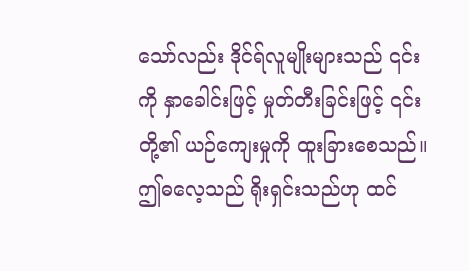သော်လည်း ဒိုင်ရ်လူမျိုးများသည် ၎င်းကို နှာခေါင်းဖြင့် မှုတ်တီးခြင်းဖြင့် ၎င်းတို့၏ ယဉ်ကျေးမှုကို ထူးခြားစေသည်။ ဤဓလေ့သည် ရိုးရှင်းသည်ဟု ထင်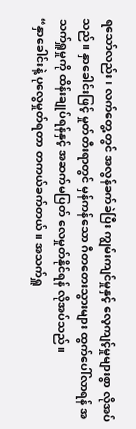ရသော်လည်း၊ လက်တွေ့တွင် အလွန်ခက်ခဲပြီး ကျွမ်းကျင်မှုနှင့် လေ့ကျင့်မှုများစွာ လိုအပ်သည်။ နှာခေါင်းဖြင့် မှုတ်တီးရာတွင် မှန်ကန်သော ဂီတတေးသွားများ ထွက်ပေါ်လာရန် အသက်ရှူမှုကို ထိန်းချုပ်ရန်နှင့် အဆက်မပြတ် လေမှုတ်နိုင်ရန် လိုအပ်သည်။
“နှာခေါင်းနဲ့ ပုလွေမှုတ်ရတာ တကယ်ခက်တယ်။ အသက်ရှူ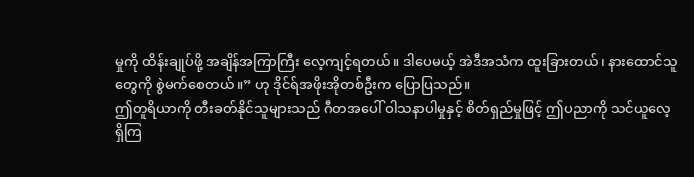မှုကို ထိန်းချုပ်ဖို့ အချိန်အကြာကြီး လေ့ကျင့်ရတယ်။ ဒါပေမယ့် အဲဒီအသံက ထူးခြားတယ်၊ နားထောင်သူတွေကို စွဲမက်စေတယ်။” ဟု ဒိုင်ရ်အဖိုးအိုတစ်ဦးက ပြောပြသည်။
ဤတူရိယာကို တီးခတ်နိုင်သူများသည် ဂီတအပေါ် ဝါသနာပါမှုနှင့် စိတ်ရှည်မှုဖြင့် ဤပညာကို သင်ယူလေ့ရှိကြ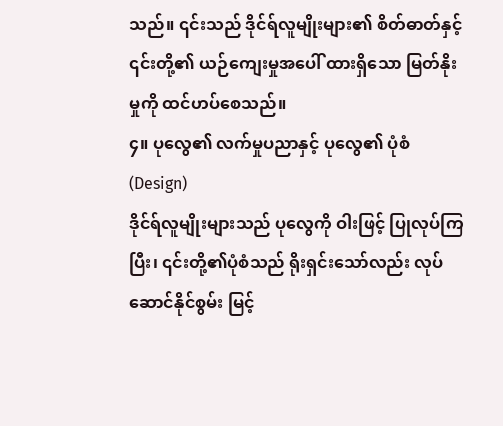သည်။ ၎င်းသည် ဒိုင်ရ်လူမျိုးများ၏ စိတ်ဓာတ်နှင့် ၎င်းတို့၏ ယဉ်ကျေးမှုအပေါ် ထားရှိသော မြတ်နိုးမှုကို ထင်ဟပ်စေသည်။
၄။ ပုလွေ၏ လက်မှုပညာနှင့် ပုလွေ၏ ပုံစံ(Design)
ဒိုင်ရ်လူမျိုးများသည် ပုလွေကို ဝါးဖြင့် ပြုလုပ်ကြပြီး၊ ၎င်းတို့၏ပုံစံသည် ရိုးရှင်းသော်လည်း လုပ်ဆောင်နိုင်စွမ်း မြင့်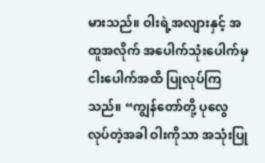မားသည်။ ဝါးရဲ့အလျားနှင့် အထူအလိုက် အပေါက်သုံးပေါက်မှ ငါးပေါက်အထိ ပြုလုပ်ကြသည်။ “ကျွန်တော်တို့ ပုလွေလုပ်တဲ့အခါ ဝါးကိုသာ အသုံးပြု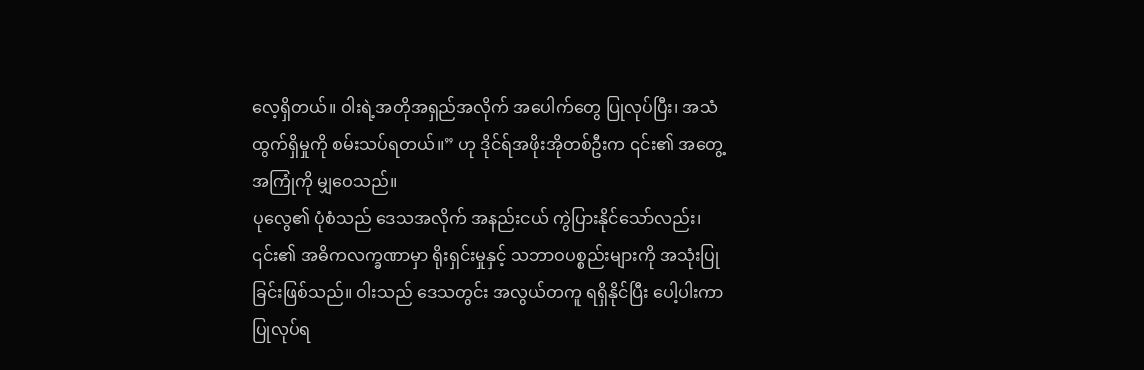လေ့ရှိတယ်။ ဝါးရဲ့အတိုအရှည်အလိုက် အပေါက်တွေ ပြုလုပ်ပြီး၊ အသံထွက်ရှိမှုကို စမ်းသပ်ရတယ်။” ဟု ဒိုင်ရ်အဖိုးအိုတစ်ဦးက ၎င်း၏ အတွေ့အကြုံကို မျှဝေသည်။
ပုလွေ၏ ပုံစံသည် ဒေသအလိုက် အနည်းငယ် ကွဲပြားနိုင်သော်လည်း၊ ၎င်း၏ အဓိကလက္ခဏာမှာ ရိုးရှင်းမှုနှင့် သဘာဝပစ္စည်းများကို အသုံးပြုခြင်းဖြစ်သည်။ ဝါးသည် ဒေသတွင်း အလွယ်တကူ ရရှိနိုင်ပြီး ပေါ့ပါးကာ ပြုလုပ်ရ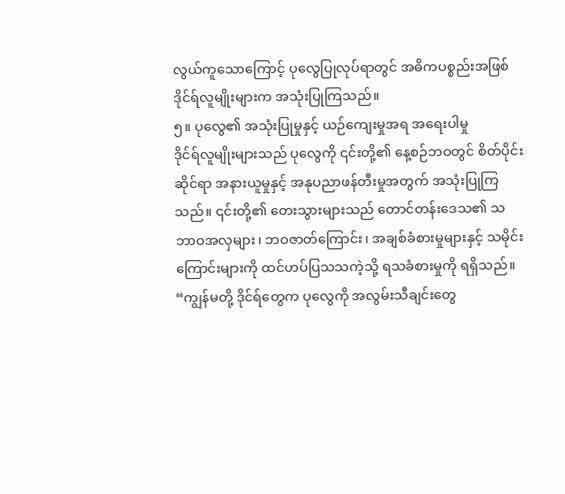လွယ်ကူသောကြောင့် ပုလွေပြုလုပ်ရာတွင် အဓိကပစ္စည်းအဖြစ် ဒိုင်ရ်လူမျိုးများက အသုံးပြုကြသည်။
၅။ ပုလွေ၏ အသုံးပြုမှုနှင့် ယဉ်ကျေးမှုအရ အရေးပါမှု
ဒိုင်ရ်လူမျိုးများသည် ပုလွေကို ၎င်းတို့၏ နေ့စဉ်ဘဝတွင် စိတ်ပိုင်းဆိုင်ရာ အနားယူမှုနှင့် အနုပညာဖန်တီးမှုအတွက် အသုံးပြုကြသည်။ ၎င်းတို့၏ တေးသွားများသည် တောင်တန်းဒေသ၏ သဘာဝအလှများ၊ ဘဝဇာတ်ကြောင်း၊ အချစ်ခံစားမှုများနှင့် သမိုင်းကြောင်းများကို ထင်ဟပ်ပြသသကဲ့သို့ ရသခံစားမှုကို ရရှိသည်။
“ကျွန်မတို့ ဒိုင်ရ်တွေက ပုလွေကို အလွမ်းသီချင်းတွေ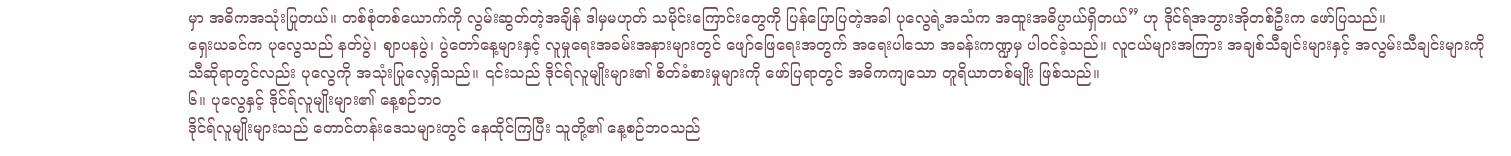မှာ အဓိကအသုံးပြုတယ်။ တစ်စုံတစ်ယောက်ကို လွမ်းဆွတ်တဲ့အချိန် ဒါမှမဟုတ် သမိုင်းကြောင်းတွေကို ပြန်ပြောပြတဲ့အခါ ပုလွေရဲ့အသံက အထူးအဓိပ္ပာယ်ရှိတယ်” ဟု ဒိုင်ရ်အဘွားအိုတစ်ဦးက ဖော်ပြသည်။
ရှေးယခင်က ပုလွေသည် နတ်ပွဲ၊ ဈာပနပွဲ၊ ပွဲတော်နေ့များနှင့် လူမှုရေးအခမ်းအနားများတွင် ဖျော်ဖြေရေးအတွက် အရေးပါသော အခန်းကဏ္ဍမှ ပါဝင်ခဲ့သည်။ လူငယ်များအကြား အချစ်သီချင်းများနှင့် အလွမ်းသီချင်းများကို သီဆိုရာတွင်လည်း ပုလွေကို အသုံးပြုလေ့ရှိသည်။ ၎င်းသည် ဒိုင်ရ်လူမျိုးများ၏ စိတ်ခံစားမှုများကို ဖော်ပြရာတွင် အဓိကကျသော တူရိယာတစ်မျိုး ဖြစ်သည်။
၆။ ပုလွေနှင့် ဒိုင်ရ်လူမျိုးများ၏ နေ့စဉ်ဘဝ
ဒိုင်ရ်လူမျိုးများသည် တောင်တန်းဒေသများတွင် နေထိုင်ကြပြီး သူတို့၏ နေ့စဉ်ဘဝသည်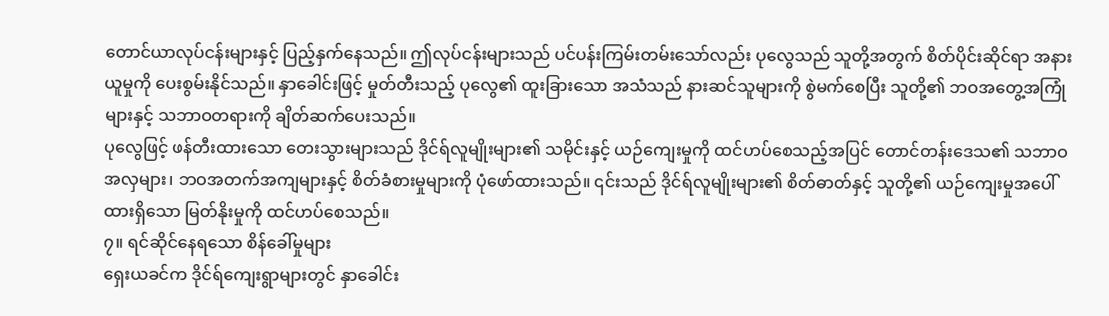တောင်ယာလုပ်ငန်းများနှင့် ပြည့်နှက်နေသည်။ ဤလုပ်ငန်းများသည် ပင်ပန်းကြမ်းတမ်းသော်လည်း ပုလွေသည် သူတို့အတွက် စိတ်ပိုင်းဆိုင်ရာ အနားယူမှုကို ပေးစွမ်းနိုင်သည်။ နှာခေါင်းဖြင့် မှုတ်တီးသည့် ပုလွေ၏ ထူးခြားသော အသံသည် နားဆင်သူများကို စွဲမက်စေပြီး သူတို့၏ ဘဝအတွေ့အကြုံများနှင့် သဘာဝတရားကို ချိတ်ဆက်ပေးသည်။
ပုလွေဖြင့် ဖန်တီးထားသော တေးသွားများသည် ဒိုင်ရ်လူမျိုးများ၏ သမိုင်းနှင့် ယဉ်ကျေးမှုကို ထင်ဟပ်စေသည့်အပြင် တောင်တန်းဒေသ၏ သဘာဝအလှများ၊ ဘဝအတက်အကျများနှင့် စိတ်ခံစားမှုများကို ပုံဖော်ထားသည်။ ၎င်းသည် ဒိုင်ရ်လူမျိုးများ၏ စိတ်ဓာတ်နှင့် သူတို့၏ ယဉ်ကျေးမှုအပေါ် ထားရှိသော မြတ်နိုးမှုကို ထင်ဟပ်စေသည်။
၇။ ရင်ဆိုင်နေရသော စိန်ခေါ်မှုများ
ရှေးယခင်က ဒိုင်ရ်ကျေးရွာများတွင် နှာခေါင်း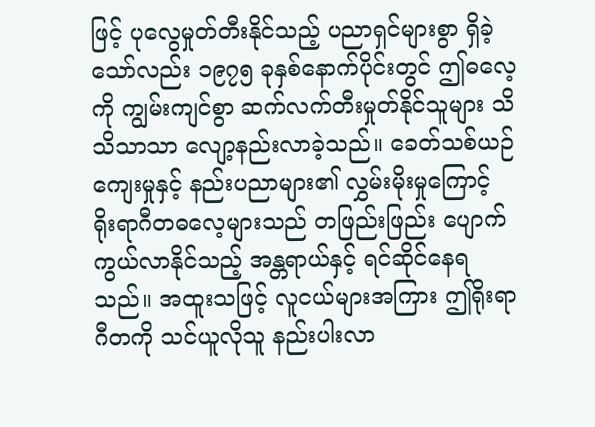ဖြင့် ပုလွေမှုတ်တီးနိုင်သည့် ပညာရှင်များစွာ ရှိခဲ့သော်လည်း ၁၉၇၅ ခုနှစ်နောက်ပိုင်းတွင် ဤဓလေ့ကို ကျွမ်းကျင်စွာ ဆက်လက်တီးမှုတ်နိုင်သူများ သိသိသာသာ လျော့နည်းလာခဲ့သည်။ ခေတ်သစ်ယဉ်ကျေးမှုနှင့် နည်းပညာများ၏ လွှမ်းမိုးမှုကြောင့် ရိုးရာဂီတဓလေ့များသည် တဖြည်းဖြည်း ပျောက်ကွယ်လာနိုင်သည့် အန္တရာယ်နှင့် ရင်ဆိုင်နေရသည်။ အထူးသဖြင့် လူငယ်များအကြား ဤရိုးရာဂီတကို သင်ယူလိုသူ နည်းပါးလာ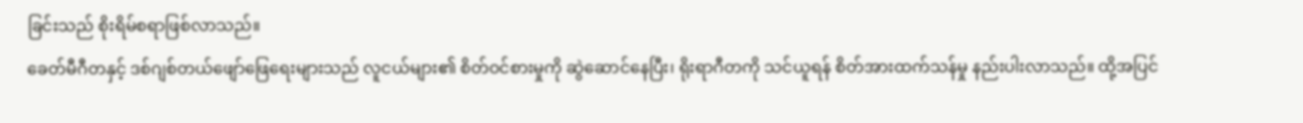ခြင်းသည် စိုးရိမ်စရာဖြစ်လာသည်။
ခေတ်မီဂီတနှင့် ဒစ်ဂျစ်တယ်ဖျော်ဖြေရေးများသည် လူငယ်များ၏ စိတ်ဝင်စားမှုကို ဆွဲဆောင်နေပြီး၊ ရိုးရာဂီတကို သင်ယူရန် စိတ်အားထက်သန်မှု နည်းပါးလာသည်။ ထို့အပြင်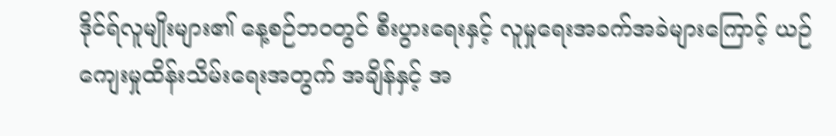ဒိုင်ရ်လူမျိုးများ၏ နေ့စဉ်ဘဝတွင် စီးပွားရေးနှင့် လူမှုရေးအခက်အခဲများကြောင့် ယဉ်ကျေးမှုထိန်းသိမ်းရေးအတွက် အချိန်နှင့် အ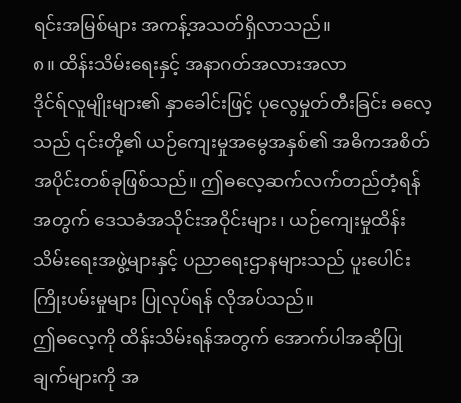ရင်းအမြစ်များ အကန့်အသတ်ရှိလာသည်။
၈။ ထိန်းသိမ်းရေးနှင့် အနာဂတ်အလားအလာ
ဒိုင်ရ်လူမျိုးများ၏ နှာခေါင်းဖြင့် ပုလွေမှုတ်တီးခြင်း ဓလေ့သည် ၎င်းတို့၏ ယဉ်ကျေးမှုအမွေအနှစ်၏ အဓိကအစိတ်အပိုင်းတစ်ခုဖြစ်သည်။ ဤဓလေ့ဆက်လက်တည်တံ့ရန်အတွက် ဒေသခံအသိုင်းအဝိုင်းများ၊ ယဉ်ကျေးမှုထိန်းသိမ်းရေးအဖွဲ့များနှင့် ပညာရေးဌာနများသည် ပူးပေါင်းကြိုးပမ်းမှုများ ပြုလုပ်ရန် လိုအပ်သည်။
ဤဓလေ့ကို ထိန်းသိမ်းရန်အတွက် အောက်ပါအဆိုပြုချက်များကို အ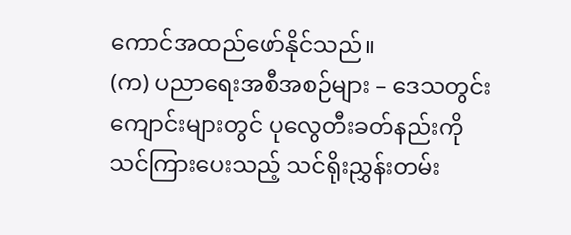ကောင်အထည်ဖော်နိုင်သည်။
(က) ပညာရေးအစီအစဉ်များ – ဒေသတွင်းကျောင်းများတွင် ပုလွေတီးခတ်နည်းကို သင်ကြားပေးသည့် သင်ရိုးညွှန်းတမ်း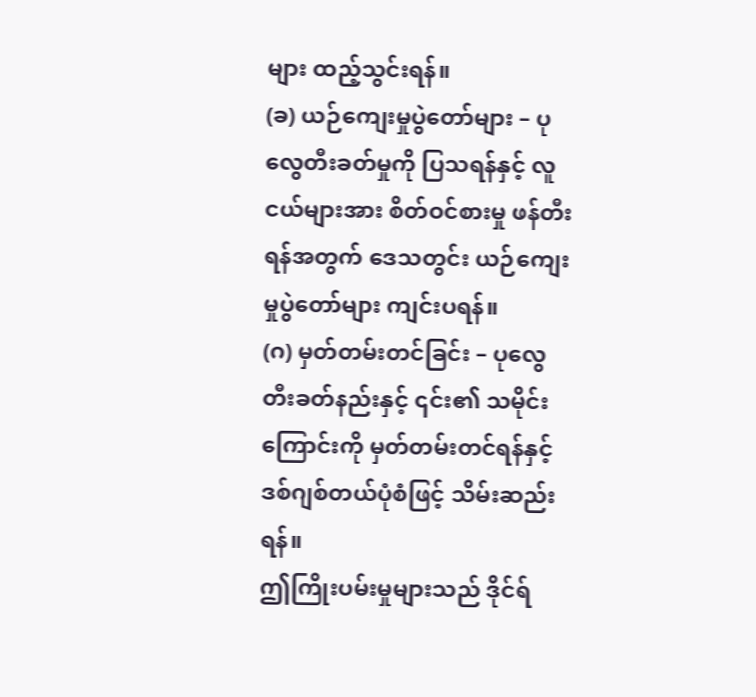များ ထည့်သွင်းရန်။
(ခ) ယဉ်ကျေးမှုပွဲတော်များ – ပုလွေတီးခတ်မှုကို ပြသရန်နှင့် လူငယ်များအား စိတ်ဝင်စားမှု ဖန်တီးရန်အတွက် ဒေသတွင်း ယဉ်ကျေးမှုပွဲတော်များ ကျင်းပရန်။
(ဂ) မှတ်တမ်းတင်ခြင်း – ပုလွေတီးခတ်နည်းနှင့် ၎င်း၏ သမိုင်းကြောင်းကို မှတ်တမ်းတင်ရန်နှင့် ဒစ်ဂျစ်တယ်ပုံစံဖြင့် သိမ်းဆည်းရန်။
ဤကြိုးပမ်းမှုများသည် ဒိုင်ရ်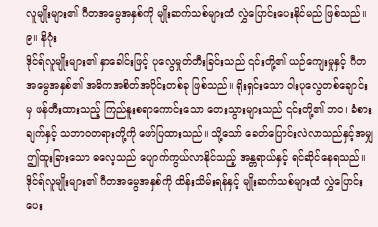လူမျိုးများ၏ ဂီတအမွေအနှစ်ကို မျိုးဆက်သစ်များထံ လွှဲပြောင်းပေးနိုင်မည် ဖြစ်သည်။
၉။ နိဂုံး
ဒိုင်ရ်လူမျိုးများ၏ နှာခေါင်းဖြင့် ပုလွေမှုတ်တီးခြင်းသည် ၎င်းတို့၏ ယဉ်ကျေးမှုနှင့် ဂီတအမွေအနှစ်၏ အဓိကအစိတ်အပိုင်းတစ်ခု ဖြစ်သည်။ ရိုးရှင်းသော ဝါးပုလွေတစ်ချောင်းမှ ဖန်တီးထားသည့် ကြည်နူးစရာကောင်းသော တေးသွားများသည် ၎င်းတို့၏ ဘဝ၊ ခံစားချက်နှင့် သဘာဝတရားတို့ကို ဖော်ပြထားသည်။ သို့သော် ခေတ်ပြောင်းလဲလာသည်နှင့်အမျှ ဤထူးခြားသော ဓလေ့သည် ပျောက်ကွယ်လာနိုင်သည့် အန္တရာယ်နှင့် ရင်ဆိုင်နေရသည်။ ဒိုင်ရ်လူမျိုးများ၏ ဂီတအမွေအနှစ်ကို ထိန်းသိမ်းရန်နှင့် မျိုးဆက်သစ်များထံ လွှဲပြောင်းပေး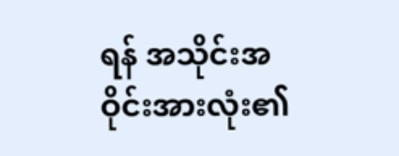ရန် အသိုင်းအဝိုင်းအားလုံး၏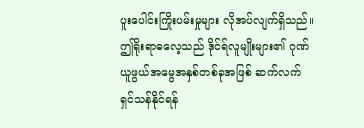ပူးပေါင်းကြိုးပမ်းမှုများ လိုအပ်လျက်ရှိသည်။ ဤရိုးရာဓလေ့သည် ဒိုင်ရ်လူမျိုးများ၏ ဂုဏ်ယူဖွယ်အမွေအနှစ်တစ်ခုအဖြစ် ဆက်လက်ရှင်သန်နိုင်ရန်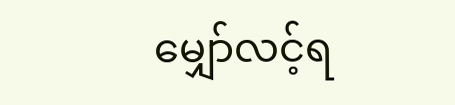မျှော်လင့်ရ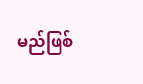မည်ဖြစ်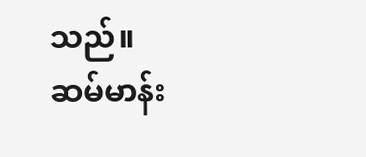သည်။
ဆမ်မာန်း